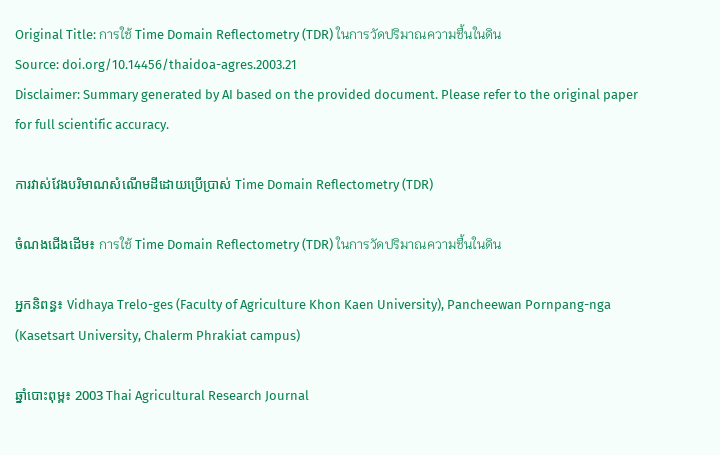Original Title: การใช้ Time Domain Reflectometry (TDR) ในการวัดปริมาณความชื้นในดิน
Source: doi.org/10.14456/thaidoa-agres.2003.21
Disclaimer: Summary generated by AI based on the provided document. Please refer to the original paper for full scientific accuracy.

ការវាស់វែងបរិមាណសំណើមដីដោយប្រើប្រាស់ Time Domain Reflectometry (TDR)

ចំណងជើងដើម៖ การใช้ Time Domain Reflectometry (TDR) ในการวัดปริมาณความชื้นในดิน

អ្នកនិពន្ធ៖ Vidhaya Trelo-ges (Faculty of Agriculture Khon Kaen University), Pancheewan Pornpang-nga (Kasetsart University, Chalerm Phrakiat campus)

ឆ្នាំបោះពុម្ព៖ 2003 Thai Agricultural Research Journal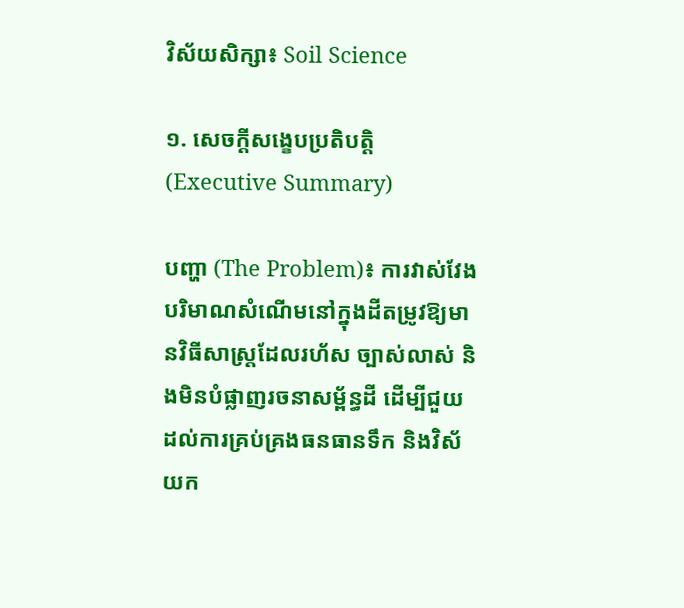វិស័យសិក្សា៖ Soil Science

១. សេចក្តីសង្ខេបប្រតិបត្តិ (Executive Summary)

បញ្ហា (The Problem)៖ ការវាស់វែងបរិមាណសំណើមនៅក្នុងដីតម្រូវឱ្យមានវិធីសាស្ត្រដែលរហ័ស ច្បាស់លាស់ និងមិនបំផ្លាញរចនាសម្ព័ន្ធដី ដើម្បីជួយដល់ការគ្រប់គ្រងធនធានទឹក និងវិស័យក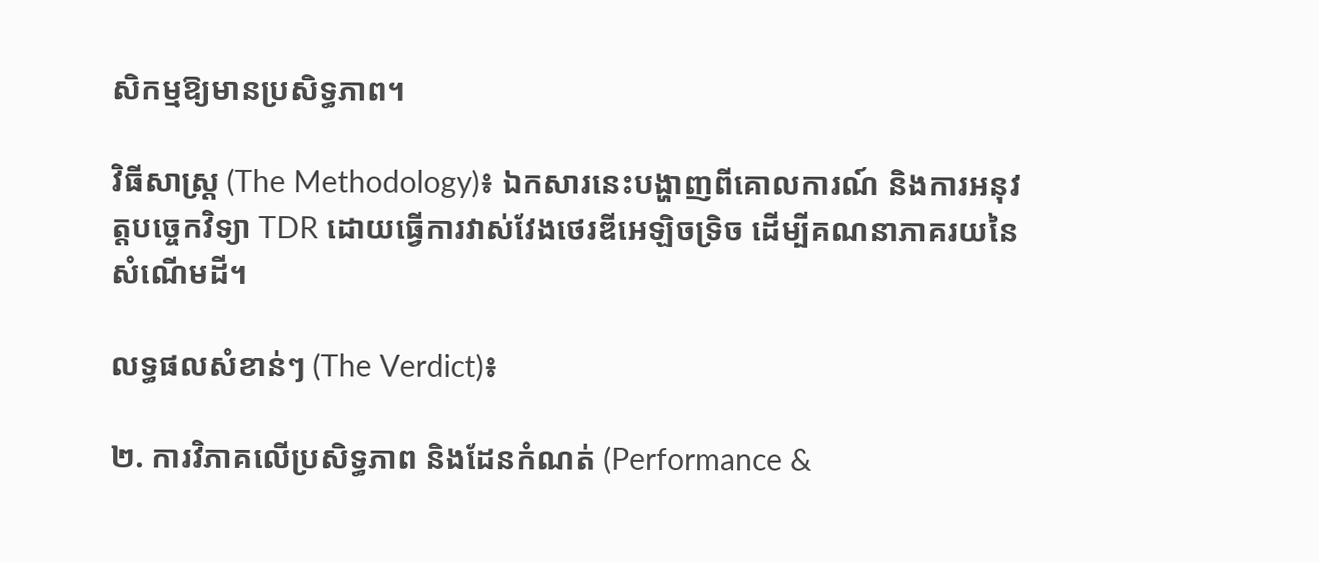សិកម្មឱ្យមានប្រសិទ្ធភាព។

វិធីសាស្ត្រ (The Methodology)៖ ឯកសារនេះបង្ហាញពីគោលការណ៍ និងការអនុវត្តបច្ចេកវិទ្យា TDR ដោយធ្វើការវាស់វែងថេរឌីអេឡិចទ្រិច ដើម្បីគណនាភាគរយនៃសំណើមដី។

លទ្ធផលសំខាន់ៗ (The Verdict)៖

២. ការវិភាគលើប្រសិទ្ធភាព និងដែនកំណត់ (Performance &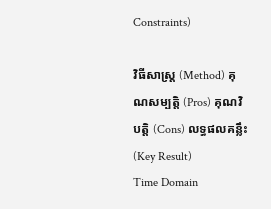Constraints)

វិធីសាស្ត្រ (Method) គុណសម្បត្តិ (Pros) គុណវិបត្តិ (Cons) លទ្ធផលគន្លឹះ (Key Result)
Time Domain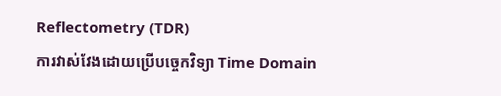Reflectometry (TDR)
ការវាស់វែងដោយប្រើបច្ចេកវិទ្យា Time Domain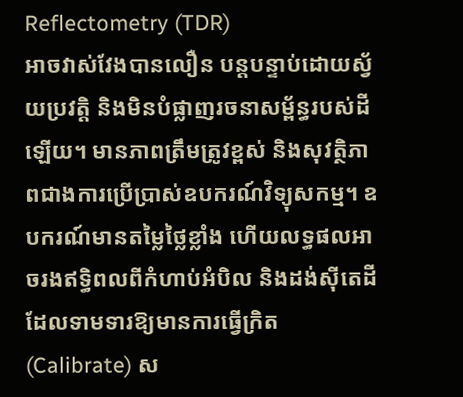Reflectometry (TDR)
អាចវាស់វែងបានលឿន បន្តបន្ទាប់ដោយស្វ័យប្រវត្តិ និងមិនបំផ្លាញរចនាសម្ព័ន្ធរបស់ដីឡើយ។ មានភាពត្រឹមត្រូវខ្ពស់ និងសុវត្ថិភាពជាងការប្រើប្រាស់ឧបករណ៍វិទ្យុសកម្ម។ ឧបករណ៍មានតម្លៃថ្លៃខ្លាំង ហើយលទ្ធផលអាចរងឥទ្ធិពលពីកំហាប់អំបិល និងដង់ស៊ីតេដី ដែលទាមទារឱ្យមានការធ្វើក្រិត (Calibrate) ស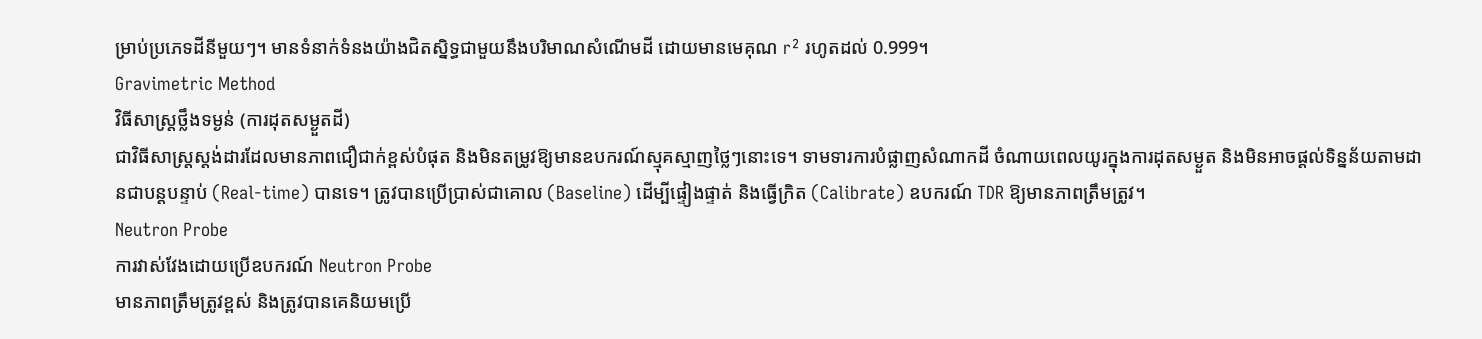ម្រាប់ប្រភេទដីនីមួយៗ។ មានទំនាក់ទំនងយ៉ាងជិតស្និទ្ធជាមួយនឹងបរិមាណសំណើមដី ដោយមានមេគុណ r² រហូតដល់ 0.999។
Gravimetric Method
វិធីសាស្ត្រថ្លឹងទម្ងន់ (ការដុតសម្ងួតដី)
ជាវិធីសាស្ត្រស្តង់ដារដែលមានភាពជឿជាក់ខ្ពស់បំផុត និងមិនតម្រូវឱ្យមានឧបករណ៍ស្មុគស្មាញថ្លៃៗនោះទេ។ ទាមទារការបំផ្លាញសំណាកដី ចំណាយពេលយូរក្នុងការដុតសម្ងួត និងមិនអាចផ្តល់ទិន្នន័យតាមដានជាបន្តបន្ទាប់ (Real-time) បានទេ។ ត្រូវបានប្រើប្រាស់ជាគោល (Baseline) ដើម្បីផ្ទៀងផ្ទាត់ និងធ្វើក្រិត (Calibrate) ឧបករណ៍ TDR ឱ្យមានភាពត្រឹមត្រូវ។
Neutron Probe
ការវាស់វែងដោយប្រើឧបករណ៍ Neutron Probe
មានភាពត្រឹមត្រូវខ្ពស់ និងត្រូវបានគេនិយមប្រើ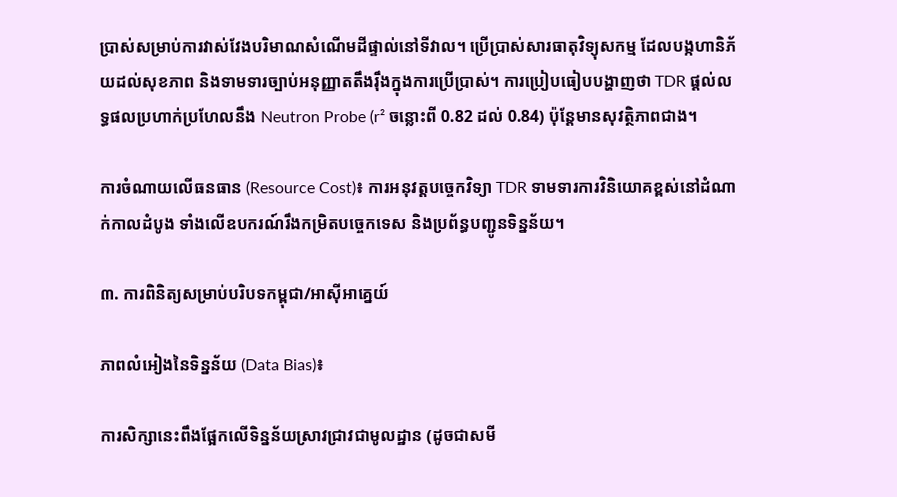ប្រាស់សម្រាប់ការវាស់វែងបរិមាណសំណើមដីផ្ទាល់នៅទីវាល។ ប្រើប្រាស់សារធាតុវិទ្យុសកម្ម ដែលបង្កហានិភ័យដល់សុខភាព និងទាមទារច្បាប់អនុញ្ញាតតឹងរ៉ឹងក្នុងការប្រើប្រាស់។ ការប្រៀបធៀបបង្ហាញថា TDR ផ្តល់លទ្ធផលប្រហាក់ប្រហែលនឹង Neutron Probe (r² ចន្លោះពី 0.82 ដល់ 0.84) ប៉ុន្តែមានសុវត្ថិភាពជាង។

ការចំណាយលើធនធាន (Resource Cost)៖ ការអនុវត្តបច្ចេកវិទ្យា TDR ទាមទារការវិនិយោគខ្ពស់នៅដំណាក់កាលដំបូង ទាំងលើឧបករណ៍រឹងកម្រិតបច្ចេកទេស និងប្រព័ន្ធបញ្ជូនទិន្នន័យ។

៣. ការពិនិត្យសម្រាប់បរិបទកម្ពុជា/អាស៊ីអាគ្នេយ៍

ភាពលំអៀងនៃទិន្នន័យ (Data Bias)៖

ការសិក្សានេះពឹងផ្អែកលើទិន្នន័យស្រាវជ្រាវជាមូលដ្ឋាន (ដូចជាសមី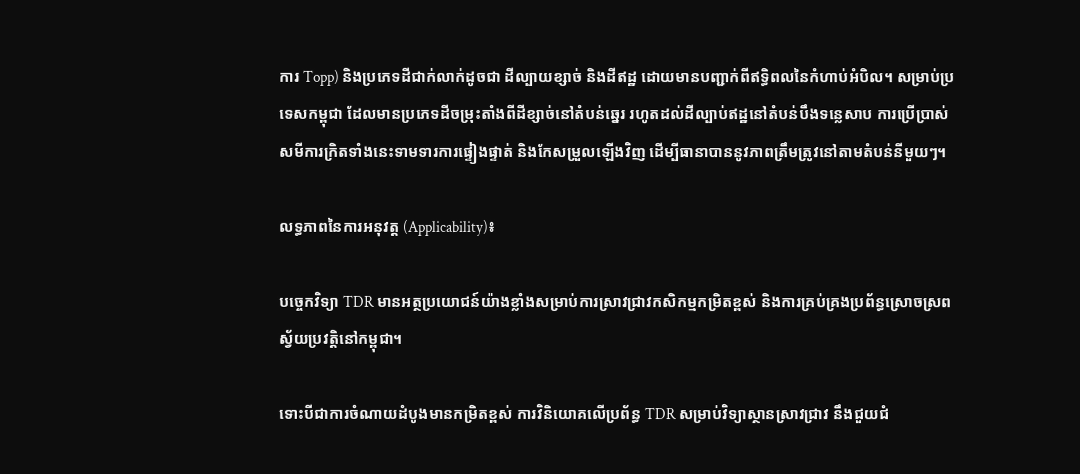ការ Topp) និងប្រភេទដីជាក់លាក់ដូចជា ដីល្បាយខ្សាច់ និងដីឥដ្ឋ ដោយមានបញ្ជាក់ពីឥទ្ធិពលនៃកំហាប់អំបិល។ សម្រាប់ប្រទេសកម្ពុជា ដែលមានប្រភេទដីចម្រុះតាំងពីដីខ្សាច់នៅតំបន់ឆ្នេរ រហូតដល់ដីល្បាប់ឥដ្ឋនៅតំបន់បឹងទន្លេសាប ការប្រើប្រាស់សមីការក្រិតទាំងនេះទាមទារការផ្ទៀងផ្ទាត់ និងកែសម្រួលឡើងវិញ ដើម្បីធានាបាននូវភាពត្រឹមត្រូវនៅតាមតំបន់នីមួយៗ។

លទ្ធភាពនៃការអនុវត្ត (Applicability)៖

បច្ចេកវិទ្យា TDR មានអត្ថប្រយោជន៍យ៉ាងខ្លាំងសម្រាប់ការស្រាវជ្រាវកសិកម្មកម្រិតខ្ពស់ និងការគ្រប់គ្រងប្រព័ន្ធស្រោចស្រពស្វ័យប្រវត្តិនៅកម្ពុជា។

ទោះបីជាការចំណាយដំបូងមានកម្រិតខ្ពស់ ការវិនិយោគលើប្រព័ន្ធ TDR សម្រាប់វិទ្យាស្ថានស្រាវជ្រាវ នឹងជួយជំ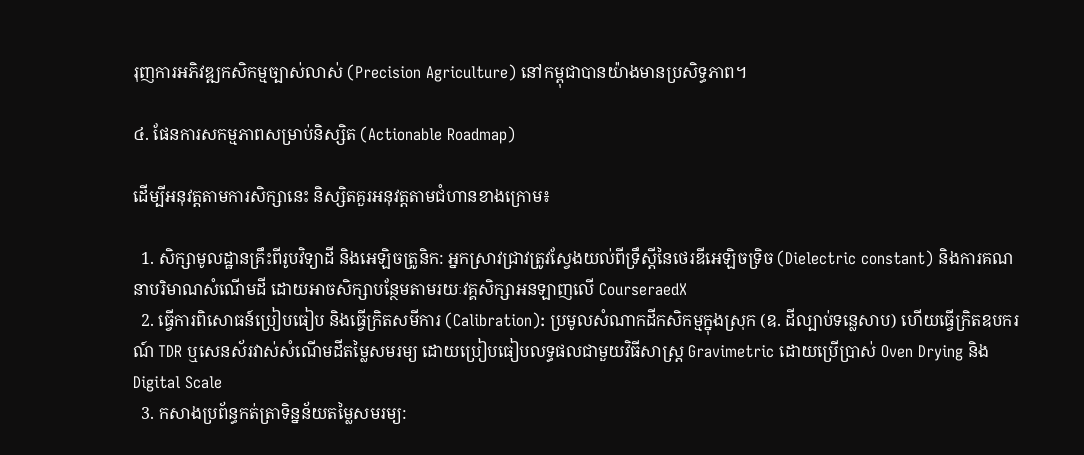រុញការអភិវឌ្ឍកសិកម្មច្បាស់លាស់ (Precision Agriculture) នៅកម្ពុជាបានយ៉ាងមានប្រសិទ្ធភាព។

៤. ផែនការសកម្មភាពសម្រាប់និស្សិត (Actionable Roadmap)

ដើម្បីអនុវត្តតាមការសិក្សានេះ និស្សិតគួរអនុវត្តតាមជំហានខាងក្រោម៖

  1. សិក្សាមូលដ្ឋានគ្រឹះពីរូបវិទ្យាដី និងអេឡិចត្រូនិក: អ្នកស្រាវជ្រាវត្រូវស្វែងយល់ពីទ្រឹស្តីនៃថេរឌីអេឡិចទ្រិច (Dielectric constant) និងការគណនាបរិមាណសំណើមដី ដោយអាចសិក្សាបន្ថែមតាមរយៈវគ្គសិក្សាអនឡាញលើ CourseraedX
  2. ធ្វើការពិសោធន៍ប្រៀបធៀប និងធ្វើក្រិតសមីការ (Calibration): ប្រមូលសំណាកដីកសិកម្មក្នុងស្រុក (ឧ. ដីល្បាប់ទន្លេសាប) ហើយធ្វើក្រិតឧបករណ៍ TDR ឬសេនស័រវាស់សំណើមដីតម្លៃសមរម្យ ដោយប្រៀបធៀបលទ្ធផលជាមួយវិធីសាស្ត្រ Gravimetric ដោយប្រើប្រាស់ Oven Drying និង Digital Scale
  3. កសាងប្រព័ន្ធកត់ត្រាទិន្នន័យតម្លៃសមរម្យ: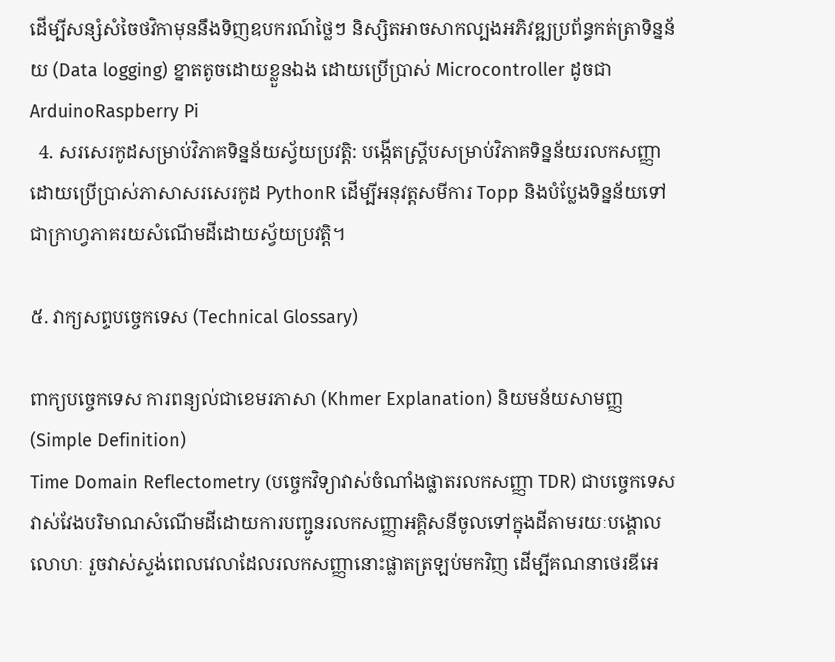ដើម្បីសន្សំសំចៃថវិកាមុននឹងទិញឧបករណ៍ថ្លៃៗ និស្សិតអាចសាកល្បងអភិវឌ្ឍប្រព័ន្ធកត់ត្រាទិន្នន័យ (Data logging) ខ្នាតតូចដោយខ្លួនឯង ដោយប្រើប្រាស់ Microcontroller ដូចជា ArduinoRaspberry Pi
  4. សរសេរកូដសម្រាប់វិភាគទិន្នន័យស្វ័យប្រវត្តិ: បង្កើតស្គ្រីបសម្រាប់វិភាគទិន្នន័យរលកសញ្ញា ដោយប្រើប្រាស់ភាសាសរសេរកូដ PythonR ដើម្បីអនុវត្តសមីការ Topp និងបំប្លែងទិន្នន័យទៅជាក្រាហ្វភាគរយសំណើមដីដោយស្វ័យប្រវត្តិ។

៥. វាក្យសព្ទបច្ចេកទេស (Technical Glossary)

ពាក្យបច្ចេកទេស ការពន្យល់ជាខេមរភាសា (Khmer Explanation) និយមន័យសាមញ្ញ (Simple Definition)
Time Domain Reflectometry (បច្ចេកវិទ្យាវាស់ចំណាំងផ្លាតរលកសញ្ញា TDR) ជាបច្ចេកទេសវាស់វែងបរិមាណសំណើមដីដោយការបញ្ជូនរលកសញ្ញាអគ្គិសនីចូលទៅក្នុងដីតាមរយៈបង្គោលលោហៈ រួចវាស់ស្ទង់ពេលវេលាដែលរលកសញ្ញានោះផ្លាតត្រឡប់មកវិញ ដើម្បីគណនាថេរឌីអេ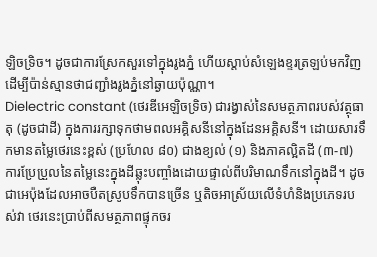ឡិចទ្រិច។ ដូចជាការស្រែកសួរទៅក្នុងរូងភ្នំ ហើយស្តាប់សំឡេងខ្ទរត្រឡប់មកវិញដើម្បីប៉ាន់ស្មានថាជញ្ជាំងរូងភ្នំនៅឆ្ងាយប៉ុណ្ណា។
Dielectric constant (ថេរឌីអេឡិចទ្រិច) ជារង្វាស់នៃសមត្ថភាពរបស់វត្ថុធាតុ (ដូចជាដី) ក្នុងការរក្សាទុកថាមពលអគ្គិសនីនៅក្នុងដែនអគ្គិសនី។ ដោយសារទឹកមានតម្លៃថេរនេះខ្ពស់ (ប្រហែល ៨០) ជាងខ្យល់ (១) និងភាគល្អិតដី (៣-៧) ការប្រែប្រួលនៃតម្លៃនេះក្នុងដីឆ្លុះបញ្ចាំងដោយផ្ទាល់ពីបរិមាណទឹកនៅក្នុងដី។ ដូចជាអេប៉ុងដែលអាចបឺតស្រូបទឹកបានច្រើន ឬតិចអាស្រ័យលើទំហំនិងប្រភេទរបស់វា ថេរនេះប្រាប់ពីសមត្ថភាពផ្ទុកចរ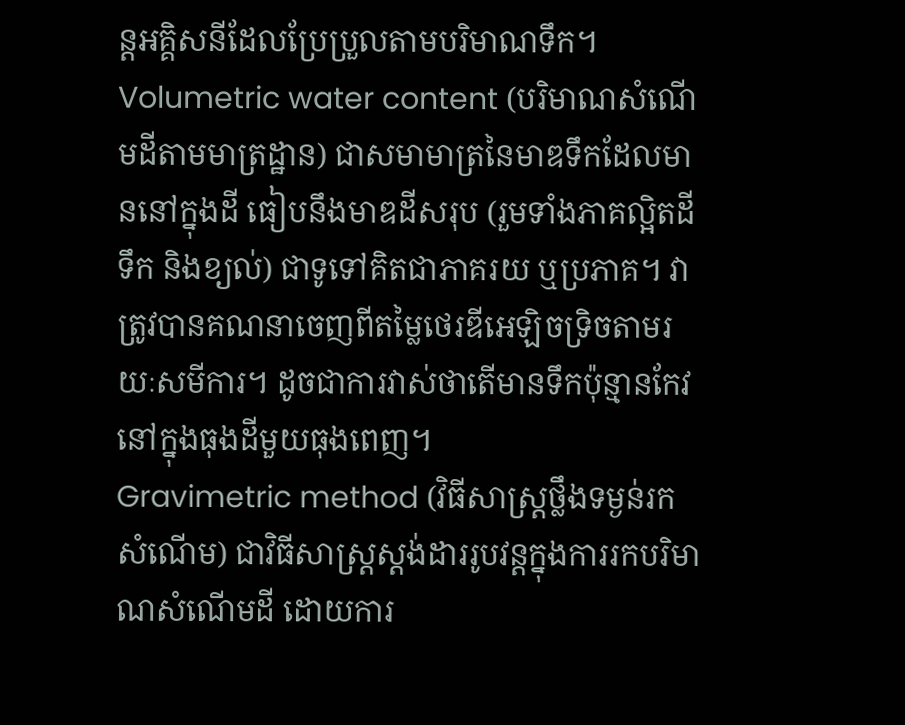ន្តអគ្គិសនីដែលប្រែប្រួលតាមបរិមាណទឹក។
Volumetric water content (បរិមាណសំណើមដីតាមមាត្រដ្ឋាន) ជាសមាមាត្រនៃមាឌទឹកដែលមាននៅក្នុងដី ធៀបនឹងមាឌដីសរុប (រួមទាំងភាគល្អិតដី ទឹក និងខ្យល់) ជាទូទៅគិតជាភាគរយ ឬប្រភាគ។ វាត្រូវបានគណនាចេញពីតម្លៃថេរឌីអេឡិចទ្រិចតាមរយៈសមីការ។ ដូចជាការវាស់ថាតើមានទឹកប៉ុន្មានកែវនៅក្នុងធុងដីមួយធុងពេញ។
Gravimetric method (វិធីសាស្ត្រថ្លឹងទម្ងន់រកសំណើម) ជាវិធីសាស្ត្រស្តង់ដាររូបវន្តក្នុងការរកបរិមាណសំណើមដី ដោយការ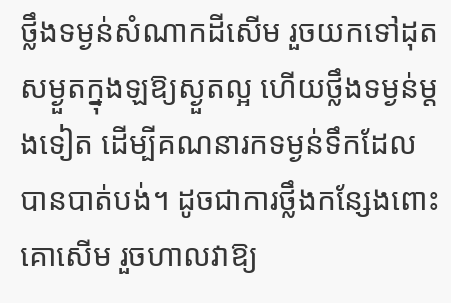ថ្លឹងទម្ងន់សំណាកដីសើម រួចយកទៅដុតសម្ងួតក្នុងឡឱ្យស្ងួតល្អ ហើយថ្លឹងទម្ងន់ម្តងទៀត ដើម្បីគណនារកទម្ងន់ទឹកដែលបានបាត់បង់។ ដូចជាការថ្លឹងកន្សែងពោះគោសើម រួចហាលវាឱ្យ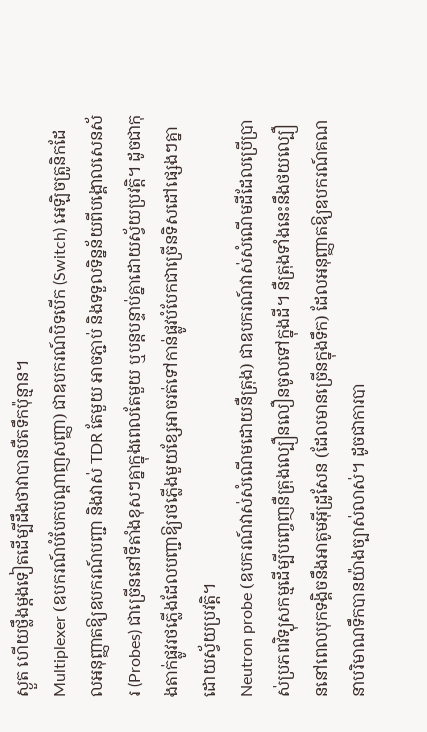ស្ងួត ហើយថ្លឹងម្តងទៀតដើម្បីដឹងថាវាបានបឺតទឹកប៉ុន្មាន។
Multiplexer (ឧបករណ៍បំបែកបណ្តាញសញ្ញា) ជាឧបករណ៍បិទបើក (Switch) អេឡិចត្រូនិកដែលអនុញ្ញាតឱ្យឧបករណ៍បញ្ជា និងវាស់ TDR តែមួយ អាចភ្ជាប់ និងទទួលទិន្នន័យពីបង្គោលសេនស័រ (Probes) ជាច្រើននៅទីតាំងខុសៗគ្នាក្នុងពេលតែមួយ ឬបន្តបន្ទាប់គ្នាដោយស្វ័យប្រវត្តិ។ ដូចជាកុងតាក់ផ្លូវរថភ្លើងដែលបញ្ជាឱ្យរថភ្លើងមួយខ្សែអាចរត់ទៅកាន់ផ្លូវបំបែកជាច្រើនទិសដៅផ្សេងៗគ្នាដោយស្វ័យប្រវត្តិ។
Neutron probe (ឧបករណ៍វាស់សំណើមដោយនឺត្រុង) ជាឧបករណ៍វាស់សំណើមដីដែលប្រើប្រាស់ប្រភពវិទ្យុសកម្មដើម្បីបញ្ចេញនឺត្រុងល្បឿនលឿនចូលទៅក្នុងដី។ នឺត្រុងទាំងនេះនឹងថយល្បឿននៅពេលបុកទង្គិចនឹងអាតូមអ៊ីដ្រូសែន (ដែលមានច្រើនក្នុងទឹក) ដែលអនុញ្ញាតឱ្យឧបករណ៍គណនាបរិមាណទឹកបានយ៉ាងច្បាស់លាស់។ ដូចជាការបា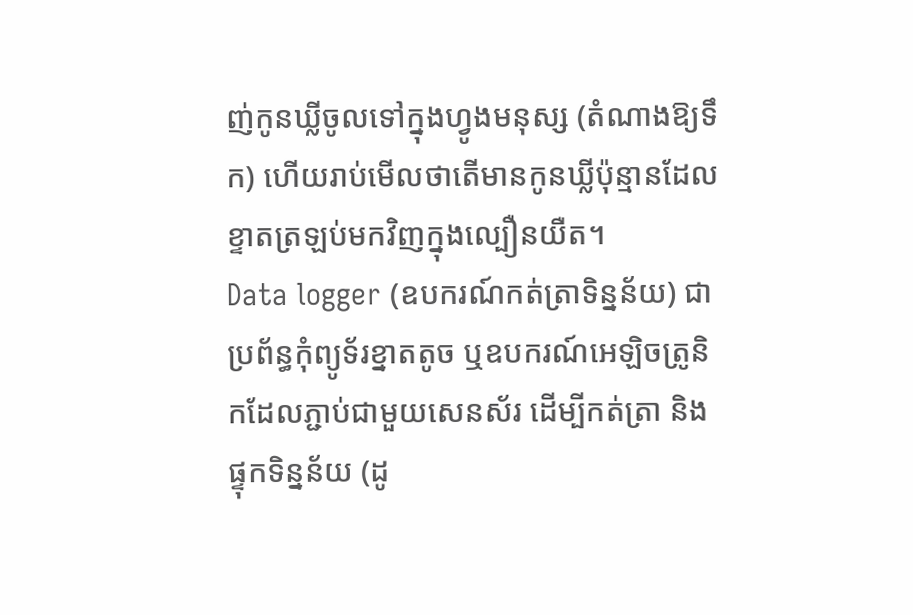ញ់កូនឃ្លីចូលទៅក្នុងហ្វូងមនុស្ស (តំណាងឱ្យទឹក) ហើយរាប់មើលថាតើមានកូនឃ្លីប៉ុន្មានដែលខ្ទាតត្រឡប់មកវិញក្នុងល្បឿនយឺត។
Data logger (ឧបករណ៍កត់ត្រាទិន្នន័យ) ជាប្រព័ន្ធកុំព្យូទ័រខ្នាតតូច ឬឧបករណ៍អេឡិចត្រូនិកដែលភ្ជាប់ជាមួយសេនស័រ ដើម្បីកត់ត្រា និងផ្ទុកទិន្នន័យ (ដូ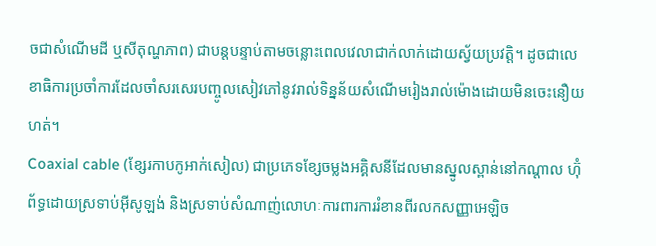ចជាសំណើមដី ឬសីតុណ្ហភាព) ជាបន្តបន្ទាប់តាមចន្លោះពេលវេលាជាក់លាក់ដោយស្វ័យប្រវត្តិ។ ដូចជាលេខាធិការប្រចាំការដែលចាំសរសេរបញ្ចូលសៀវភៅនូវរាល់ទិន្នន័យសំណើមរៀងរាល់ម៉ោងដោយមិនចេះនឿយហត់។
Coaxial cable (ខ្សែរកាបកូអាក់សៀល) ជាប្រភេទខ្សែចម្លងអគ្គិសនីដែលមានស្នូលស្ពាន់នៅកណ្តាល ហ៊ុំព័ទ្ធដោយស្រទាប់អ៊ីសូឡង់ និងស្រទាប់សំណាញ់លោហៈការពារការរំខានពីរលកសញ្ញាអេឡិច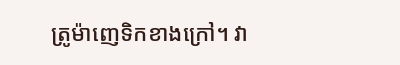ត្រូម៉ាញេទិកខាងក្រៅ។ វា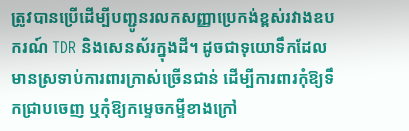ត្រូវបានប្រើដើម្បីបញ្ជូនរលកសញ្ញាប្រេកង់ខ្ពស់រវាងឧបករណ៍ TDR និងសេនស័រក្នុងដី។ ដូចជាទុយោទឹកដែលមានស្រទាប់ការពារក្រាស់ច្រើនជាន់ ដើម្បីការពារកុំឱ្យទឹកជ្រាបចេញ ឬកុំឱ្យកម្ទេចកម្ទីខាងក្រៅ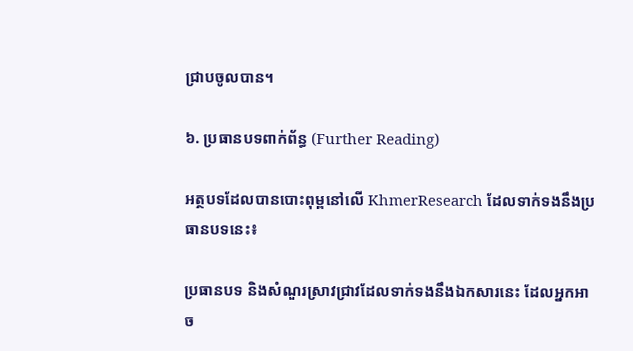ជ្រាបចូលបាន។

៦. ប្រធានបទពាក់ព័ន្ធ (Further Reading)

អត្ថបទដែលបានបោះពុម្ពនៅលើ KhmerResearch ដែលទាក់ទងនឹងប្រធានបទនេះ៖

ប្រធានបទ និងសំណួរស្រាវជ្រាវដែលទាក់ទងនឹងឯកសារនេះ ដែលអ្នកអាច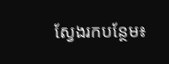ស្វែងរកបន្ថែម៖